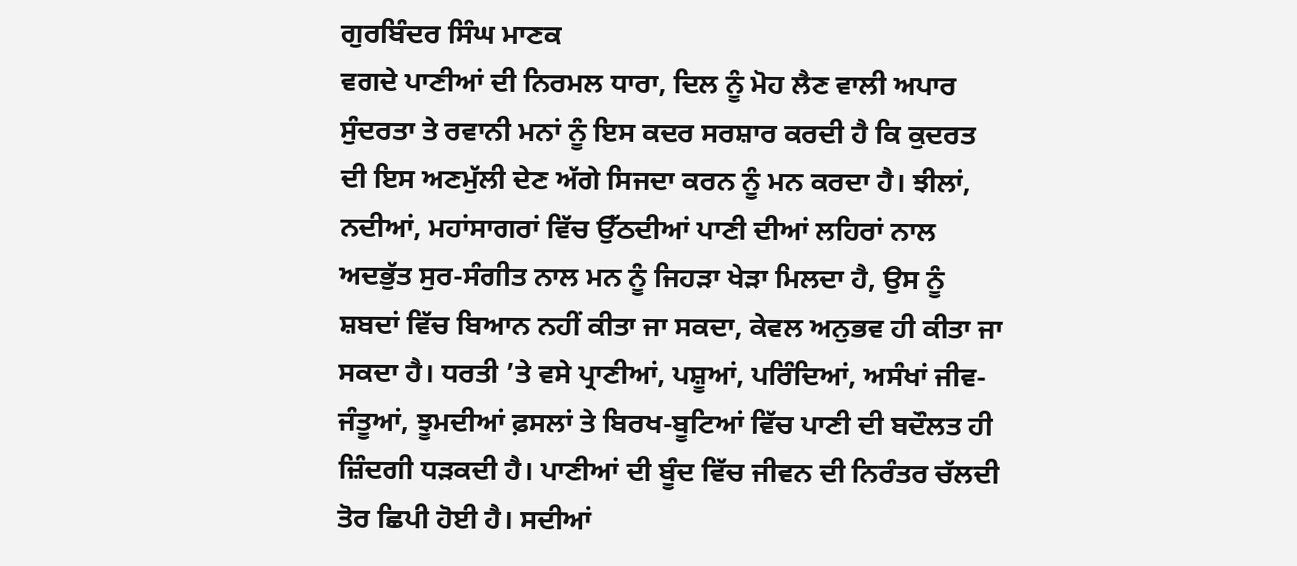ਗੁਰਬਿੰਦਰ ਸਿੰਘ ਮਾਣਕ
ਵਗਦੇ ਪਾਣੀਆਂ ਦੀ ਨਿਰਮਲ ਧਾਰਾ, ਦਿਲ ਨੂੰ ਮੋਹ ਲੈਣ ਵਾਲੀ ਅਪਾਰ ਸੁੰਦਰਤਾ ਤੇ ਰਵਾਨੀ ਮਨਾਂ ਨੂੰ ਇਸ ਕਦਰ ਸਰਸ਼ਾਰ ਕਰਦੀ ਹੈ ਕਿ ਕੁਦਰਤ ਦੀ ਇਸ ਅਣਮੁੱਲੀ ਦੇਣ ਅੱਗੇ ਸਿਜਦਾ ਕਰਨ ਨੂੰ ਮਨ ਕਰਦਾ ਹੈ। ਝੀਲਾਂ, ਨਦੀਆਂ, ਮਹਾਂਸਾਗਰਾਂ ਵਿੱਚ ਉੱਠਦੀਆਂ ਪਾਣੀ ਦੀਆਂ ਲਹਿਰਾਂ ਨਾਲ ਅਦਭੁੱਤ ਸੁਰ-ਸੰਗੀਤ ਨਾਲ ਮਨ ਨੂੰ ਜਿਹੜਾ ਖੇੜਾ ਮਿਲਦਾ ਹੈ, ਉਸ ਨੂੰ ਸ਼ਬਦਾਂ ਵਿੱਚ ਬਿਆਨ ਨਹੀਂ ਕੀਤਾ ਜਾ ਸਕਦਾ, ਕੇਵਲ ਅਨੁਭਵ ਹੀ ਕੀਤਾ ਜਾ ਸਕਦਾ ਹੈ। ਧਰਤੀ ’ਤੇ ਵਸੇ ਪ੍ਰਾਣੀਆਂ, ਪਸ਼ੂਆਂ, ਪਰਿੰਦਿਆਂ, ਅਸੰਖਾਂ ਜੀਵ-ਜੰਤੂਆਂ, ਝੂਮਦੀਆਂ ਫ਼ਸਲਾਂ ਤੇ ਬਿਰਖ-ਬੂਟਿਆਂ ਵਿੱਚ ਪਾਣੀ ਦੀ ਬਦੌਲਤ ਹੀ ਜ਼ਿੰਦਗੀ ਧੜਕਦੀ ਹੈ। ਪਾਣੀਆਂ ਦੀ ਬੂੰਦ ਵਿੱਚ ਜੀਵਨ ਦੀ ਨਿਰੰਤਰ ਚੱਲਦੀ ਤੋਰ ਛਿਪੀ ਹੋਈ ਹੈ। ਸਦੀਆਂ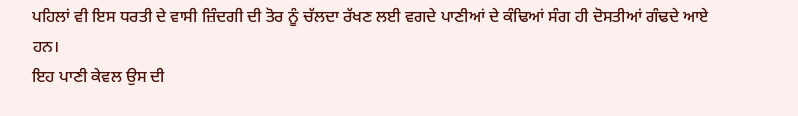ਪਹਿਲਾਂ ਵੀ ਇਸ ਧਰਤੀ ਦੇ ਵਾਸੀ ਜ਼ਿੰਦਗੀ ਦੀ ਤੋਰ ਨੂੰ ਚੱਲਦਾ ਰੱਖਣ ਲਈ ਵਗਦੇ ਪਾਣੀਆਂ ਦੇ ਕੰਢਿਆਂ ਸੰਗ ਹੀ ਦੋਸਤੀਆਂ ਗੰਢਦੇ ਆਏ ਹਨ।
ਇਹ ਪਾਣੀ ਕੇਵਲ ਉਸ ਦੀ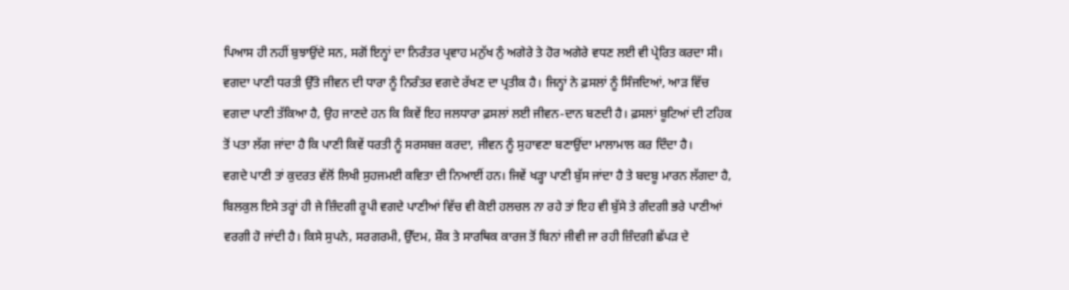ਪਿਆਸ ਹੀ ਨਹੀਂ ਬੁਝਾਉਂਦੇ ਸਨ, ਸਗੋਂ ਇਨ੍ਹਾਂ ਦਾ ਨਿਰੰਤਰ ਪ੍ਰਵਾਹ ਮਨੁੱਖ ਨੁੰ ਅਗੇਰੇ ਤੇ ਹੋਰ ਅਗੇਰੇ ਵਧਣ ਲਈ ਵੀ ਪ੍ਰੇਰਿਤ ਕਰਦਾ ਸੀ। ਵਗਦਾ ਪਾਣੀ ਧਰਤੀ ਉੱਤੇ ਜੀਵਨ ਦੀ ਧਾਰਾ ਨੂੰ ਨਿਰੰਤਰ ਵਗਦੇ ਰੱਖਣ ਦਾ ਪ੍ਰਤੀਕ ਹੈ। ਜਿਨ੍ਹਾਂ ਨੇ ਫ਼ਸਲਾਂ ਨੂੰ ਸਿੰਜਦਿਆਂ, ਆੜ ਵਿੱਚ ਵਗਦਾ ਪਾਣੀ ਤੱਕਿਆ ਹੈ, ਉਹ ਜਾਣਦੇ ਹਨ ਕਿ ਕਿਵੇਂ ਇਹ ਜਲਧਾਰਾ ਫ਼ਸਲਾਂ ਲਈ ਜੀਵਨ-ਦਾਨ ਬਣਦੀ ਹੈ। ਫ਼ਸਲਾਂ ਬੂਟਿਆਂ ਦੀ ਟਹਿਕ ਤੋਂ ਪਤਾ ਲੱਗ ਜਾਂਦਾ ਹੈ ਕਿ ਪਾਣੀ ਕਿਵੇਂ ਧਰਤੀ ਨੂੰ ਸਰਸਬਜ਼ ਕਰਦਾ, ਜੀਵਨ ਨੂੰ ਸੁਹਾਵਣਾ ਬਣਾਉਂਦਾ ਮਾਲਾਮਾਲ ਕਰ ਦਿੰਦਾ ਹੈ।
ਵਗਦੇ ਪਾਣੀ ਤਾਂ ਕੁਦਰਤ ਵੱਲੋਂ ਲਿਖੀ ਸੁਹਜਮਈ ਕਵਿਤਾ ਦੀ ਨਿਆਈਂ ਹਨ। ਜਿਵੇਂ ਖੜ੍ਹਾ ਪਾਣੀ ਬੁੱਸ ਜਾਂਦਾ ਹੈ ਤੇ ਬਦਬੂ ਮਾਰਨ ਲੱਗਦਾ ਹੈ, ਬਿਲਕੁਲ ਇਸੇ ਤਰ੍ਹਾਂ ਹੀ ਜੇ ਜ਼ਿੰਦਗੀ ਰੂਪੀ ਵਗਦੇ ਪਾਣੀਆਂ ਵਿੱਚ ਵੀ ਕੋਈ ਹਲਚਲ ਨਾ ਰਹੇ ਤਾਂ ਇਹ ਵੀ ਬੁੱਸੇ ਤੇ ਗੰਦਗੀ ਭਰੇ ਪਾਣੀਆਂ ਵਰਗੀ ਹੋ ਜਾਂਦੀ ਹੈ। ਕਿਸੇ ਸੁਪਨੇ, ਸਰਗਰਮੀ, ਉੱਦਮ, ਸ਼ੌਕ ਤੇ ਸਾਰਥਿਕ ਕਾਰਜ ਤੋਂ ਬਿਨਾਂ ਜੀਵੀ ਜਾ ਰਹੀ ਜ਼ਿੰਦਗੀ ਛੱਪੜ ਦੇ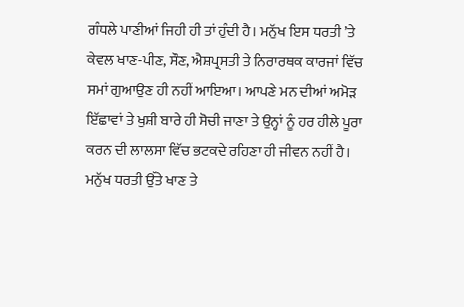ਗੰਧਲੇ ਪਾਣੀਆਂ ਜਿਹੀ ਹੀ ਤਾਂ ਹੁੰਦੀ ਹੈ। ਮਨੁੱਖ ਇਸ ਧਰਤੀ ’ਤੇ ਕੇਵਲ ਖਾਣ-ਪੀਣ, ਸੌਣ, ਐਸ਼ਪ੍ਰਸਤੀ ਤੇ ਨਿਰਾਰਥਕ ਕਾਰਜਾਂ ਵਿੱਚ ਸਮਾਂ ਗੁਆਉਣ ਹੀ ਨਹੀਂ ਆਇਆ। ਆਪਣੇ ਮਨ ਦੀਆਂ ਅਮੋੜ ਇੱਛਾਵਾਂ ਤੇ ਖੁਸ਼ੀ ਬਾਰੇ ਹੀ ਸੋਚੀ ਜਾਣਾ ਤੇ ਉਨ੍ਹਾਂ ਨੂੰ ਹਰ ਹੀਲੇ ਪੂਰਾ ਕਰਨ ਦੀ ਲਾਲਸਾ ਵਿੱਚ ਭਟਕਦੇ ਰਹਿਣਾ ਹੀ ਜੀਵਨ ਨਹੀਂ ਹੈ। ਮਨੁੱਖ ਧਰਤੀ ਉੱਤੇ ਖਾਣ ਤੇ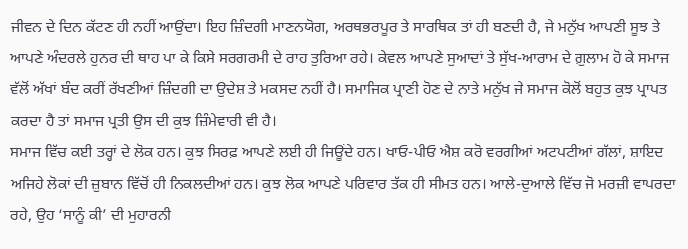ਜੀਵਨ ਦੇ ਦਿਨ ਕੱਟਣ ਹੀ ਨਹੀਂ ਆਉਂਦਾ। ਇਹ ਜ਼ਿੰਦਗੀ ਮਾਣਨਯੋਗ, ਅਰਥਭਰਪੂਰ ਤੇ ਸਾਰਥਿਕ ਤਾਂ ਹੀ ਬਣਦੀ ਹੈ, ਜੇ ਮਨੁੱਖ ਆਪਣੀ ਸੂਝ ਤੇ ਆਪਣੇ ਅੰਦਰਲੇ ਹੁਨਰ ਦੀ ਥਾਹ ਪਾ ਕੇ ਕਿਸੇ ਸਰਗਰਮੀ ਦੇ ਰਾਹ ਤੁਰਿਆ ਰਹੇ। ਕੇਵਲ ਆਪਣੇ ਸੁਆਦਾਂ ਤੇ ਸੁੱਖ-ਆਰਾਮ ਦੇ ਗ਼ੁਲਾਮ ਹੋ ਕੇ ਸਮਾਜ ਵੱਲੋਂ ਅੱਖਾਂ ਬੰਦ ਕਰੀਂ ਰੱਖਣੀਆਂ ਜ਼ਿੰਦਗੀ ਦਾ ਉਦੇਸ਼ ਤੇ ਮਕਸਦ ਨਹੀਂ ਹੈ। ਸਮਾਜਿਕ ਪ੍ਰਾਣੀ ਹੋਣ ਦੇ ਨਾਤੇ ਮਨੁੱਖ ਜੇ ਸਮਾਜ ਕੋਲੋਂ ਬਹੁਤ ਕੁਝ ਪ੍ਰਾਪਤ ਕਰਦਾ ਹੈ ਤਾਂ ਸਮਾਜ ਪ੍ਰਤੀ ਉਸ ਦੀ ਕੁਝ ਜ਼ਿੰਮੇਵਾਰੀ ਵੀ ਹੈ।
ਸਮਾਜ ਵਿੱਚ ਕਈ ਤਰ੍ਹਾਂ ਦੇ ਲੋਕ ਹਨ। ਕੁਝ ਸਿਰਫ਼ ਆਪਣੇ ਲਈ ਹੀ ਜਿਊਂਦੇ ਹਨ। ਖਾਓ-ਪੀਓ ਐਸ਼ ਕਰੋ ਵਰਗੀਆਂ ਅਟਪਟੀਆਂ ਗੱਲਾਂ, ਸ਼ਾਇਦ ਅਜਿਹੇ ਲੋਕਾਂ ਦੀ ਜ਼ੁਬਾਨ ਵਿੱਚੋਂ ਹੀ ਨਿਕਲਦੀਆਂ ਹਨ। ਕੁਝ ਲੋਕ ਆਪਣੇ ਪਰਿਵਾਰ ਤੱਕ ਹੀ ਸੀਮਤ ਹਨ। ਆਲੇ-ਦੁਆਲੇ ਵਿੱਚ ਜੋ ਮਰਜ਼ੀ ਵਾਪਰਦਾ ਰਹੇ, ਉਹ ‘ਸਾਨੂੰ ਕੀ’ ਦੀ ਮੁਹਾਰਨੀ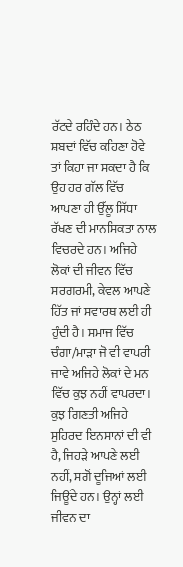ਰੱਟਦੇ ਰਹਿੰਦੇ ਹਨ। ਠੇਠ ਸ਼ਬਦਾਂ ਵਿੱਚ ਕਹਿਣਾ ਹੋਵੇ ਤਾਂ ਕਿਹਾ ਜਾ ਸਕਦਾ ਹੈ ਕਿ ਉਹ ਹਰ ਗੱਲ ਵਿੱਚ ਆਪਣਾ ਹੀ ਉੱਲੂ ਸਿੱਧਾ ਰੱਖਣ ਦੀ ਮਾਨਸਿਕਤਾ ਨਾਲ ਵਿਚਰਦੇ ਹਨ। ਅਜਿਹੇ ਲੋਕਾਂ ਦੀ ਜੀਵਨ ਵਿੱਚ ਸਰਗਰਮੀ, ਕੇਵਲ ਆਪਣੇ ਹਿੱਤ ਜਾਂ ਸਵਾਰਥ ਲਈ ਹੀ ਹੁੰਦੀ ਹੈ। ਸਮਾਜ ਵਿੱਚ ਚੰਗਾ/ਮਾੜਾ ਜੋ ਵੀ ਵਾਪਰੀ ਜਾਵੇ ਅਜਿਹੇ ਲੋਕਾਂ ਦੇ ਮਨ ਵਿੱਚ ਕੁਝ ਨਹੀਂ ਵਾਪਰਦਾ।
ਕੁਝ ਗਿਣਤੀ ਅਜਿਹੇ ਸੁਹਿਰਦ ਇਨਸਾਨਾਂ ਦੀ ਵੀ ਹੈ, ਜਿਹੜੇ ਆਪਣੇ ਲਈ ਨਹੀਂ, ਸਗੋਂ ਦੂਜਿਆਂ ਲਈ ਜਿਊਂਦੇ ਹਨ। ਉਨ੍ਹਾਂ ਲਈ ਜੀਵਨ ਦਾ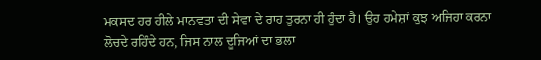ਮਕਸਦ ਹਰ ਹੀਲੇ ਮਾਨਵਤਾ ਦੀ ਸੇਵਾ ਦੇ ਰਾਹ ਤੁਰਨਾ ਹੀ ਹੁੰਦਾ ਹੈ। ਉਹ ਹਮੇਸ਼ਾਂ ਕੁਝ ਅਜਿਹਾ ਕਰਨਾ ਲੋਚਦੇ ਰਹਿੰਦੇ ਹਨ, ਜਿਸ ਨਾਲ ਦੂਜਿਆਂ ਦਾ ਭਲਾ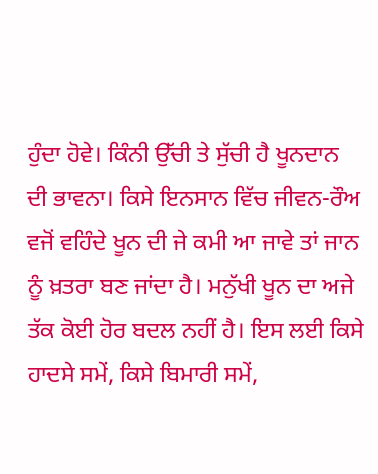ਹੁੰਦਾ ਹੋਵੇ। ਕਿੰਨੀ ਉੱਚੀ ਤੇ ਸੁੱਚੀ ਹੈ ਖੂਨਦਾਨ ਦੀ ਭਾਵਨਾ। ਕਿਸੇ ਇਨਸਾਨ ਵਿੱਚ ਜੀਵਨ-ਰੌਅ ਵਜੋਂ ਵਹਿੰਦੇ ਖੂਨ ਦੀ ਜੇ ਕਮੀ ਆ ਜਾਵੇ ਤਾਂ ਜਾਨ ਨੂੰ ਖ਼ਤਰਾ ਬਣ ਜਾਂਦਾ ਹੈ। ਮਨੁੱਖੀ ਖੂਨ ਦਾ ਅਜੇ ਤੱਕ ਕੋਈ ਹੋਰ ਬਦਲ ਨਹੀਂ ਹੈ। ਇਸ ਲਈ ਕਿਸੇ ਹਾਦਸੇ ਸਮੇਂ, ਕਿਸੇ ਬਿਮਾਰੀ ਸਮੇਂ,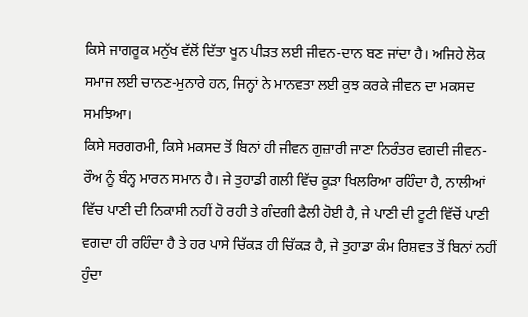ਕਿਸੇ ਜਾਗਰੂਕ ਮਨੁੱਖ ਵੱਲੋਂ ਦਿੱਤਾ ਖੂਨ ਪੀੜਤ ਲਈ ਜੀਵਨ-ਦਾਨ ਬਣ ਜਾਂਦਾ ਹੈ। ਅਜਿਹੇ ਲੋਕ ਸਮਾਜ ਲਈ ਚਾਨਣ-ਮੁਨਾਰੇ ਹਨ, ਜਿਨ੍ਹਾਂ ਨੇ ਮਾਨਵਤਾ ਲਈ ਕੁਝ ਕਰਕੇ ਜੀਵਨ ਦਾ ਮਕਸਦ ਸਮਝਿਆ।
ਕਿਸੇ ਸਰਗਰਮੀ, ਕਿਸੇ ਮਕਸਦ ਤੋਂ ਬਿਨਾਂ ਹੀ ਜੀਵਨ ਗੁਜ਼ਾਰੀ ਜਾਣਾ ਨਿਰੰਤਰ ਵਗਦੀ ਜੀਵਨ-ਰੌਅ ਨੂੰ ਬੰਨ੍ਹ ਮਾਰਨ ਸਮਾਨ ਹੈ। ਜੇ ਤੁਹਾਡੀ ਗਲੀ ਵਿੱਚ ਕੂੜਾ ਖਿਲਰਿਆ ਰਹਿੰਦਾ ਹੈ, ਨਾਲੀਆਂ ਵਿੱਚ ਪਾਣੀ ਦੀ ਨਿਕਾਸੀ ਨਹੀਂ ਹੋ ਰਹੀ ਤੇ ਗੰਦਗੀ ਫੈਲੀ ਹੋਈ ਹੈ, ਜੇ ਪਾਣੀ ਦੀ ਟੂਟੀ ਵਿੱਚੋਂ ਪਾਣੀ ਵਗਦਾ ਹੀ ਰਹਿੰਦਾ ਹੈ ਤੇ ਹਰ ਪਾਸੇ ਚਿੱਕੜ ਹੀ ਚਿੱਕੜ ਹੈ, ਜੇ ਤੁਹਾਡਾ ਕੰਮ ਰਿਸ਼ਵਤ ਤੋਂ ਬਿਨਾਂ ਨਹੀਂ ਹੁੰਦਾ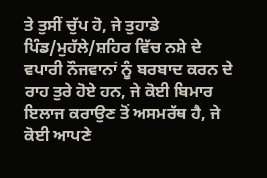ਤੇ ਤੁਸੀਂ ਚੁੱਪ ਹੋ, ਜੇ ਤੁਹਾਡੇ ਪਿੰਡ/ਮੁਹੱਲੇ/ਸ਼ਹਿਰ ਵਿੱਚ ਨਸ਼ੇ ਦੇ ਵਪਾਰੀ ਨੌਜਵਾਨਾਂ ਨੂੰ ਬਰਬਾਦ ਕਰਨ ਦੇ ਰਾਹ ਤੁਰੇ ਹੋਏ ਹਨ, ਜੇ ਕੋਈ ਬਿਮਾਰ ਇਲਾਜ ਕਰਾਉਣ ਤੋਂ ਅਸਮਰੱਥ ਹੈ, ਜੇ ਕੋਈ ਆਪਣੇ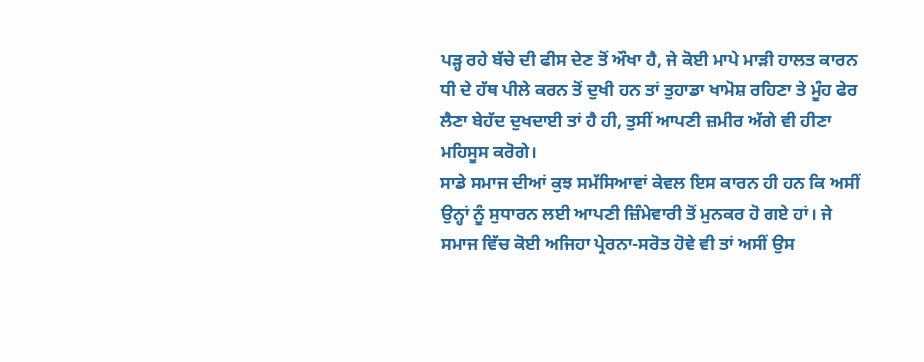ਪੜ੍ਹ ਰਹੇ ਬੱਚੇ ਦੀ ਫੀਸ ਦੇਣ ਤੋਂ ਔਖਾ ਹੈ, ਜੇ ਕੋਈ ਮਾਪੇ ਮਾੜੀ ਹਾਲਤ ਕਾਰਨ ਧੀ ਦੇ ਹੱਥ ਪੀਲੇ ਕਰਨ ਤੋਂ ਦੁਖੀ ਹਨ ਤਾਂ ਤੁਹਾਡਾ ਖਾਮੋਸ਼ ਰਹਿਣਾ ਤੇ ਮੂੰਹ ਫੇਰ ਲੈਣਾ ਬੇਹੱਦ ਦੁਖਦਾਈ ਤਾਂ ਹੈ ਹੀ, ਤੁਸੀਂ ਆਪਣੀ ਜ਼ਮੀਰ ਅੱਗੇ ਵੀ ਹੀਣਾ ਮਹਿਸੂਸ ਕਰੋਗੇ।
ਸਾਡੇ ਸਮਾਜ ਦੀਆਂ ਕੁਝ ਸਮੱਸਿਆਵਾਂ ਕੇਵਲ ਇਸ ਕਾਰਨ ਹੀ ਹਨ ਕਿ ਅਸੀਂ ਉਨ੍ਹਾਂ ਨੂੰ ਸੁਧਾਰਨ ਲਈ ਆਪਣੀ ਜ਼ਿੰਮੇਵਾਰੀ ਤੋਂ ਮੁਨਕਰ ਹੋ ਗਏ ਹਾਂ। ਜੇ ਸਮਾਜ ਵਿੱਚ ਕੋਈ ਅਜਿਹਾ ਪ੍ਰੇਰਨਾ-ਸਰੋਤ ਹੋਵੇ ਵੀ ਤਾਂ ਅਸੀਂ ਉਸ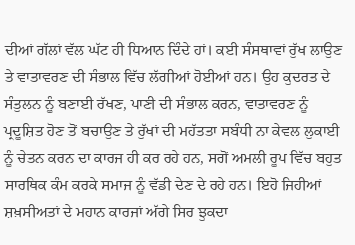ਦੀਆਂ ਗੱਲਾਂ ਵੱਲ ਘੱਟ ਹੀ ਧਿਆਨ ਦਿੰਦੇ ਹਾਂ। ਕਈ ਸੰਸਥਾਵਾਂ ਰੁੱਖ ਲਾਉਣ ਤੇ ਵਾਤਾਵਰਣ ਦੀ ਸੰਭਾਲ ਵਿੱਚ ਲੱਗੀਆਂ ਹੋਈਆਂ ਹਨ। ਉਹ ਕੁਦਰਤ ਦੇ ਸੰਤੁਲਨ ਨੂੰ ਬਣਾਈ ਰੱਖਣ, ਪਾਣੀ ਦੀ ਸੰਭਾਲ ਕਰਨ, ਵਾਤਾਵਰਣ ਨੂੰ ਪ੍ਰਦੂਸ਼ਿਤ ਹੋਣ ਤੋਂ ਬਚਾਉਣ ਤੇ ਰੁੱਖਾਂ ਦੀ ਮਹੱਤਤਾ ਸਬੰਧੀ ਨਾ ਕੇਵਲ ਲੁਕਾਈ ਨੂੰ ਚੇਤਨ ਕਰਨ ਦਾ ਕਾਰਜ ਹੀ ਕਰ ਰਹੇ ਹਨ, ਸਗੋਂ ਅਮਲੀ ਰੂਪ ਵਿੱਚ ਬਹੁਤ ਸਾਰਥਿਕ ਕੰਮ ਕਰਕੇ ਸਮਾਜ ਨੂੰ ਵੱਡੀ ਦੇਣ ਦੇ ਰਹੇ ਹਨ। ਇਹੋ ਜਿਹੀਆਂ ਸ਼ਖ਼ਸੀਅਤਾਂ ਦੇ ਮਹਾਨ ਕਾਰਜਾਂ ਅੱਗੇ ਸਿਰ ਝੁਕਦਾ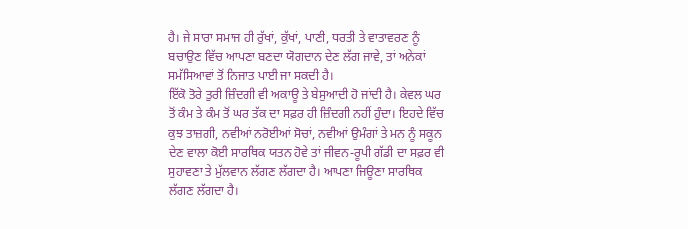ਹੈ। ਜੇ ਸਾਰਾ ਸਮਾਜ ਹੀ ਰੁੱਖਾਂ, ਕੁੱਖਾਂ, ਪਾਣੀ, ਧਰਤੀ ਤੇ ਵਾਤਾਵਰਣ ਨੂੰ ਬਚਾਉਣ ਵਿੱਚ ਆਪਣਾ ਬਣਦਾ ਯੋਗਦਾਨ ਦੇਣ ਲੱਗ ਜਾਵੇ, ਤਾਂ ਅਨੇਕਾਂ ਸਮੱਸਿਆਵਾਂ ਤੋਂ ਨਿਜਾਤ ਪਾਈ ਜਾ ਸਕਦੀ ਹੈ।
ਇੱਕੋ ਤੋਰੇ ਤੁਰੀ ਜ਼ਿੰਦਗੀ ਵੀ ਅਕਾਊ ਤੇ ਬੇਸੁਆਦੀ ਹੋ ਜਾਂਦੀ ਹੈ। ਕੇਵਲ ਘਰ ਤੋਂ ਕੰਮ ਤੇ ਕੰਮ ਤੋਂ ਘਰ ਤੱਕ ਦਾ ਸਫ਼ਰ ਹੀ ਜ਼ਿੰਦਗੀ ਨਹੀਂ ਹੁੰਦਾ। ਇਹਦੇ ਵਿੱਚ ਕੁਝ ਤਾਜ਼ਗੀ, ਨਵੀਆਂ ਨਰੋਈਆਂ ਸੋਚਾਂ, ਨਵੀਆਂ ਉਮੰਗਾਂ ਤੇ ਮਨ ਨੂੰ ਸਕੂਨ ਦੇਣ ਵਾਲਾ ਕੋਈ ਸਾਰਥਿਕ ਯਤਨ ਹੋਵੇ ਤਾਂ ਜੀਵਨ-ਰੂਪੀ ਗੱਡੀ ਦਾ ਸਫ਼ਰ ਵੀ ਸੁਹਾਵਣਾ ਤੇ ਮੁੱਲਵਾਨ ਲੱਗਣ ਲੱਗਦਾ ਹੈ। ਆਪਣਾ ਜਿਊਣਾ ਸਾਰਥਿਕ ਲੱਗਣ ਲੱਗਦਾ ਹੈ।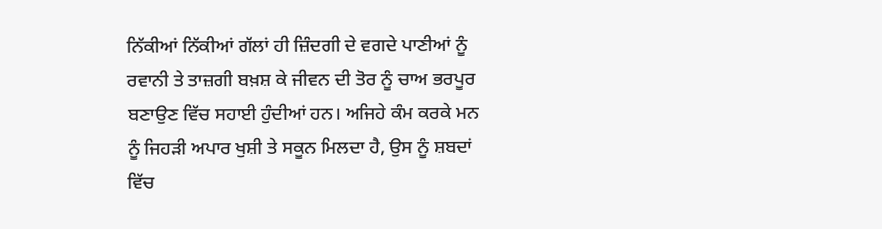ਨਿੱਕੀਆਂ ਨਿੱਕੀਆਂ ਗੱਲਾਂ ਹੀ ਜ਼ਿੰਦਗੀ ਦੇ ਵਗਦੇ ਪਾਣੀਆਂ ਨੂੰ ਰਵਾਨੀ ਤੇ ਤਾਜ਼ਗੀ ਬਖ਼ਸ਼ ਕੇ ਜੀਵਨ ਦੀ ਤੋਰ ਨੂੰ ਚਾਅ ਭਰਪੂਰ ਬਣਾਉਣ ਵਿੱਚ ਸਹਾਈ ਹੁੰਦੀਆਂ ਹਨ। ਅਜਿਹੇ ਕੰਮ ਕਰਕੇ ਮਨ ਨੂੰ ਜਿਹੜੀ ਅਪਾਰ ਖੁਸ਼ੀ ਤੇ ਸਕੂਨ ਮਿਲਦਾ ਹੈ, ਉਸ ਨੂੰ ਸ਼ਬਦਾਂ ਵਿੱਚ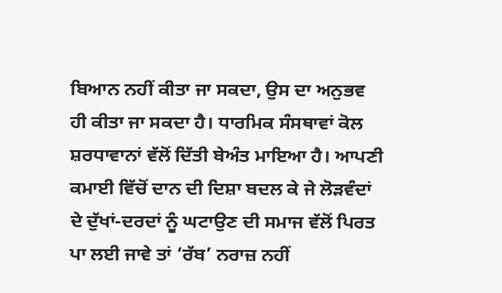ਬਿਆਨ ਨਹੀਂ ਕੀਤਾ ਜਾ ਸਕਦਾ, ਉਸ ਦਾ ਅਨੁਭਵ ਹੀ ਕੀਤਾ ਜਾ ਸਕਦਾ ਹੈ। ਧਾਰਮਿਕ ਸੰਸਥਾਵਾਂ ਕੋਲ ਸ਼ਰਧਾਵਾਨਾਂ ਵੱਲੋਂ ਦਿੱਤੀ ਬੇਅੰਤ ਮਾਇਆ ਹੈ। ਆਪਣੀ ਕਮਾਈ ਵਿੱਚੋਂ ਦਾਨ ਦੀ ਦਿਸ਼ਾ ਬਦਲ ਕੇ ਜੇ ਲੋੜਵੰਦਾਂ ਦੇ ਦੁੱਖਾਂ-ਦਰਦਾਂ ਨੂੰ ਘਟਾਉਣ ਦੀ ਸਮਾਜ ਵੱਲੋਂ ਪਿਰਤ ਪਾ ਲਈ ਜਾਵੇ ਤਾਂ ‘ਰੱਬ’ ਨਰਾਜ਼ ਨਹੀਂ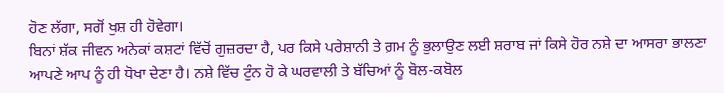ਹੋਣ ਲੱਗਾ, ਸਗੋਂ ਖੁਸ਼ ਹੀ ਹੋਵੇਗਾ।
ਬਿਨਾਂ ਸ਼ੱਕ ਜੀਵਨ ਅਨੇਕਾਂ ਕਸ਼ਟਾਂ ਵਿੱਚੋਂ ਗੁਜ਼ਰਦਾ ਹੈ, ਪਰ ਕਿਸੇ ਪਰੇਸ਼ਾਨੀ ਤੇ ਗ਼ਮ ਨੂੰ ਭੁਲਾਉਣ ਲਈ ਸ਼ਰਾਬ ਜਾਂ ਕਿਸੇ ਹੋਰ ਨਸ਼ੇ ਦਾ ਆਸਰਾ ਭਾਲਣਾ ਆਪਣੇ ਆਪ ਨੂੰ ਹੀ ਧੋਖਾ ਦੇਣਾ ਹੈ। ਨਸ਼ੇ ਵਿੱਚ ਟੁੰਨ ਹੋ ਕੇ ਘਰਵਾਲੀ ਤੇ ਬੱਚਿਆਂ ਨੂੰ ਬੋਲ-ਕਬੋਲ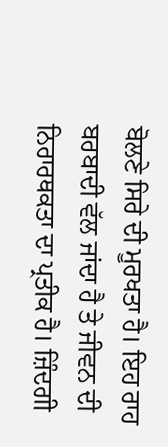ਬੋਲਣੇ ਸਿਰੇ ਦੀ ਮੂਰਖਤਾ ਹੈ। ਇਹ ਰਾਹ ਬਰਬਾਦੀ ਵੱਲ ਜਾਂਦਾ ਹੈ ਤੇ ਜੀਵਨ ਦੀ ਨਿਰਾਰਥਕਤਾ ਦਾ ਪ੍ਰਤੀਕ ਹੈ। ਜ਼ਿੰਦਗੀ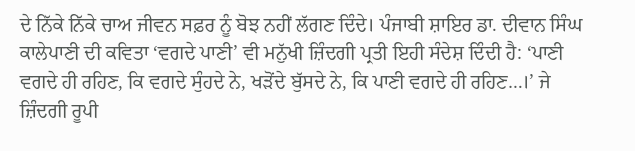ਦੇ ਨਿੱਕੇ ਨਿੱਕੇ ਚਾਅ ਜੀਵਨ ਸਫ਼ਰ ਨੂੰ ਬੋਝ ਨਹੀਂ ਲੱਗਣ ਦਿੰਦੇ। ਪੰਜਾਬੀ ਸ਼ਾਇਰ ਡਾ. ਦੀਵਾਨ ਸਿੰਘ ਕਾਲੇਪਾਣੀ ਦੀ ਕਵਿਤਾ ‘ਵਗਦੇ ਪਾਣੀ’ ਵੀ ਮਨੁੱਖੀ ਜ਼ਿੰਦਗੀ ਪ੍ਰਤੀ ਇਹੀ ਸੰਦੇਸ਼ ਦਿੰਦੀ ਹੈ: ‘ਪਾਣੀ ਵਗਦੇ ਹੀ ਰਹਿਣ, ਕਿ ਵਗਦੇ ਸੁੰਹਦੇ ਨੇ, ਖੜੋਂਦੇ ਬੁੱਸਦੇ ਨੇ, ਕਿ ਪਾਣੀ ਵਗਦੇ ਹੀ ਰਹਿਣ…।’ ਜੇ ਜ਼ਿੰਦਗੀ ਰੂਪੀ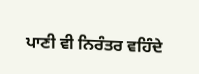ਪਾਣੀ ਵੀ ਨਿਰੰਤਰ ਵਹਿੰਦੇ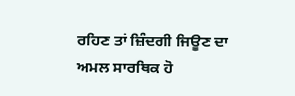ਰਹਿਣ ਤਾਂ ਜ਼ਿੰਦਗੀ ਜਿਊਣ ਦਾ ਅਮਲ ਸਾਰਥਿਕ ਹੋ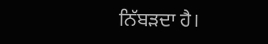ਨਿੱਬੜਦਾ ਹੈ।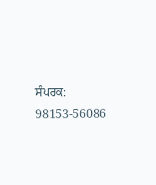ਸੰਪਰਕ: 98153-56086